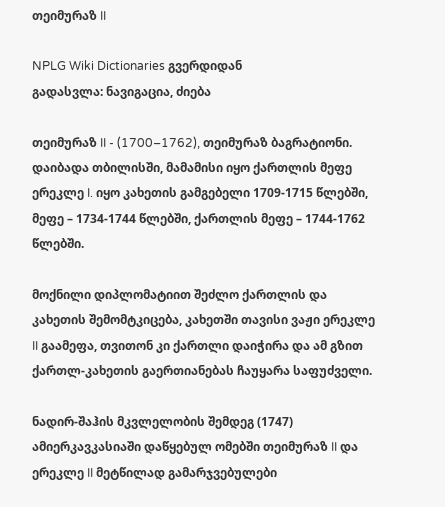თეიმურაზ II

NPLG Wiki Dictionaries გვერდიდან
გადასვლა: ნავიგაცია, ძიება

თეიმურაზ II - (1700–1762), თეიმურაზ ბაგრატიონი. დაიბადა თბილისში, მამამისი იყო ქართლის მეფე ერეკლე I. იყო კახეთის გამგებელი 1709-1715 წლებში, მეფე – 1734-1744 წლებში, ქართლის მეფე – 1744-1762 წლებში.

მოქნილი დიპლომატიით შეძლო ქართლის და კახეთის შემომტკიცება, კახეთში თავისი ვაჟი ერეკლე II გაამეფა, თვითონ კი ქართლი დაიჭირა და ამ გზით ქართლ-კახეთის გაერთიანებას ჩაუყარა საფუძველი.

ნადირ-შაჰის მკვლელობის შემდეგ (1747) ამიერკავკასიაში დაწყებულ ომებში თეიმურაზ II და ერეკლე II მეტწილად გამარჯვებულები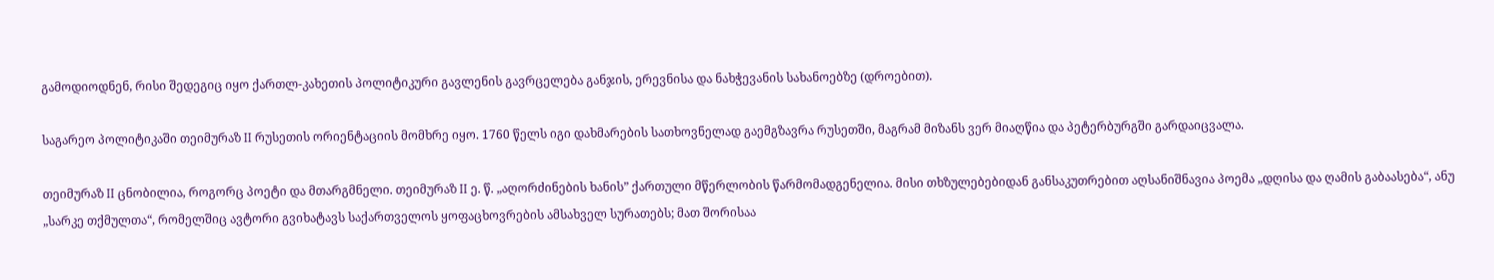გამოდიოდნენ, რისი შედეგიც იყო ქართლ-კახეთის პოლიტიკური გავლენის გავრცელება განჯის, ერევნისა და ნახჭევანის სახანოებზე (დროებით).

საგარეო პოლიტიკაში თეიმურაზ II რუსეთის ორიენტაციის მომხრე იყო. 1760 წელს იგი დახმარების სათხოვნელად გაემგზავრა რუსეთში, მაგრამ მიზანს ვერ მიაღწია და პეტერბურგში გარდაიცვალა.

თეიმურაზ II ცნობილია, როგორც პოეტი და მთარგმნელი. თეიმურაზ II ე. წ. „აღორძინების ხანის” ქართული მწერლობის წარმომადგენელია. მისი თხზულებებიდან განსაკუთრებით აღსანიშნავია პოემა „დღისა და ღამის გაბაასება“, ანუ „სარკე თქმულთა“, რომელშიც ავტორი გვიხატავს საქართველოს ყოფაცხოვრების ამსახველ სურათებს; მათ შორისაა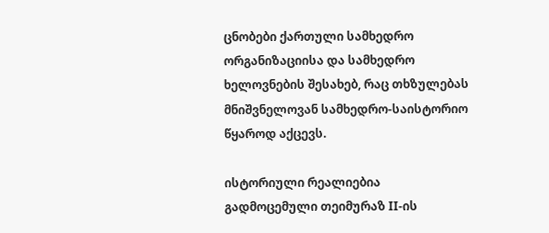ცნობები ქართული სამხედრო ორგანიზაციისა და სამხედრო ხელოვნების შესახებ, რაც თხზულებას მნიშვნელოვან სამხედრო-საისტორიო წყაროდ აქცევს.

ისტორიული რეალიებია გადმოცემული თეიმურაზ II-ის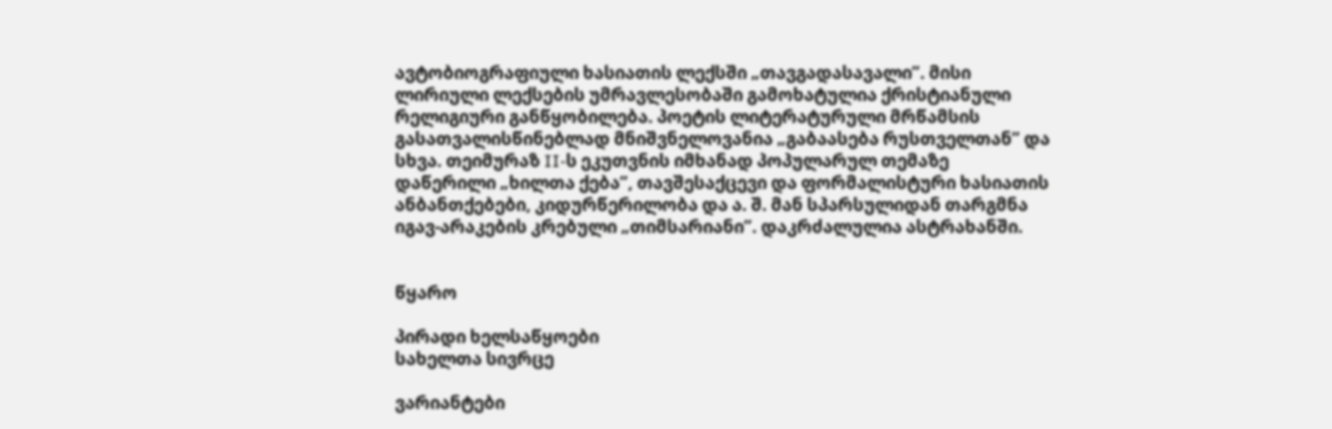ავტობიოგრაფიული ხასიათის ლექსში „თავგადასავალი”. მისი ლირიული ლექსების უმრავლესობაში გამოხატულია ქრისტიანული რელიგიური განწყობილება. პოეტის ლიტერატურული მრწამსის გასათვალისწინებლად მნიშვნელოვანია „გაბაასება რუსთველთან” და სხვა. თეიმურაზ II-ს ეკუთვნის იმხანად პოპულარულ თემაზე დაწერილი „ხილთა ქება”, თავშესაქცევი და ფორმალისტური ხასიათის ანბანთქებები, კიდურწერილობა და ა. შ. მან სპარსულიდან თარგმნა იგავ-არაკების კრებული „თიმსარიანი”. დაკრძალულია ასტრახანში.


წყარო

პირადი ხელსაწყოები
სახელთა სივრცე

ვარიანტები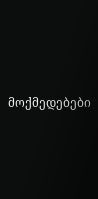მოქმედებები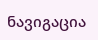ნავიგაცია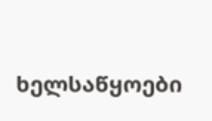ხელსაწყოები